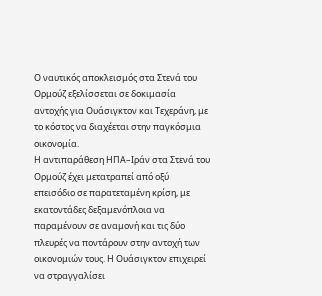Ο ναυτικός αποκλεισμός στα Στενά του Ορμούζ εξελίσσεται σε δοκιμασία αντοχής για Ουάσιγκτον και Τεχεράνη, με το κόστος να διαχέεται στην παγκόσμια οικονομία.
Η αντιπαράθεση ΗΠΑ–Ιράν στα Στενά του Ορμούζ έχει μετατραπεί από οξύ επεισόδιο σε παρατεταμένη κρίση, με εκατοντάδες δεξαμενόπλοια να παραμένουν σε αναμονή και τις δύο πλευρές να ποντάρουν στην αντοχή των οικονομιών τους. Η Ουάσιγκτον επιχειρεί να στραγγαλίσει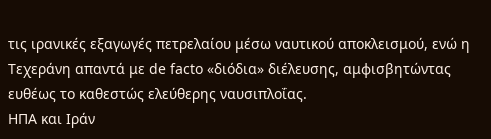τις ιρανικές εξαγωγές πετρελαίου μέσω ναυτικού αποκλεισμού, ενώ η Τεχεράνη απαντά με de facto «διόδια» διέλευσης, αμφισβητώντας ευθέως το καθεστώς ελεύθερης ναυσιπλοΐας.
ΗΠΑ και Ιράν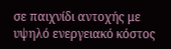σε παιχνίδι αντοχής με υψηλό ενεργειακό κόστος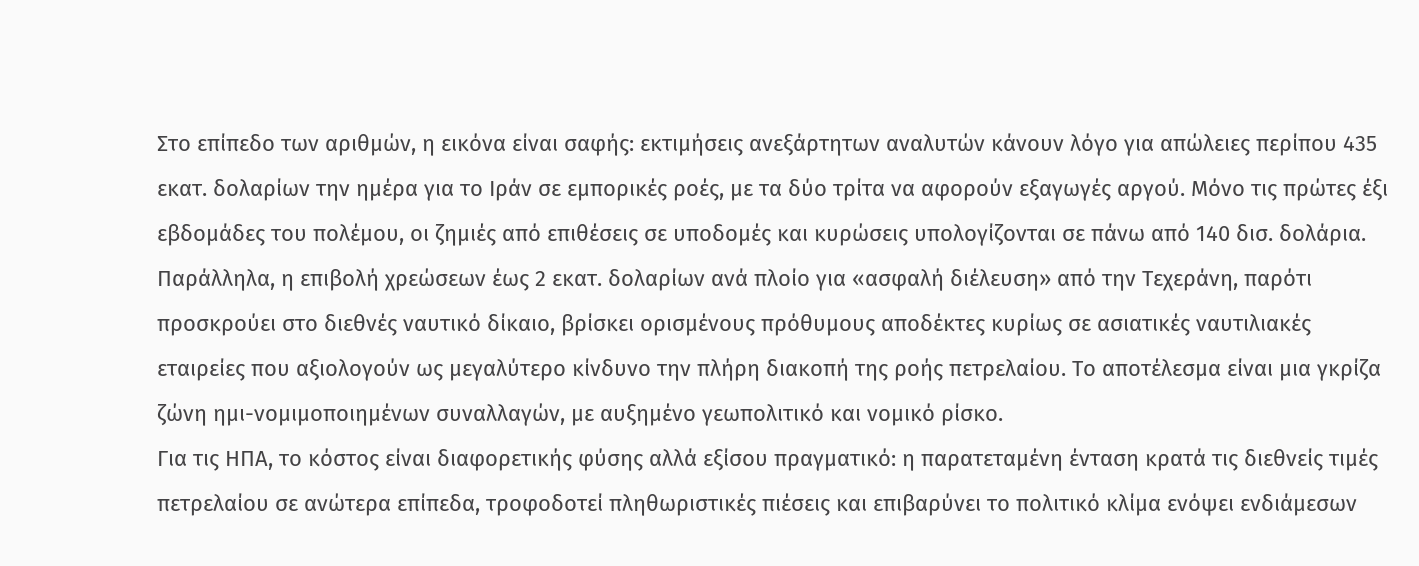Στο επίπεδο των αριθμών, η εικόνα είναι σαφής: εκτιμήσεις ανεξάρτητων αναλυτών κάνουν λόγο για απώλειες περίπου 435 εκατ. δολαρίων την ημέρα για το Ιράν σε εμπορικές ροές, με τα δύο τρίτα να αφορούν εξαγωγές αργού. Μόνο τις πρώτες έξι εβδομάδες του πολέμου, οι ζημιές από επιθέσεις σε υποδομές και κυρώσεις υπολογίζονται σε πάνω από 140 δισ. δολάρια.
Παράλληλα, η επιβολή χρεώσεων έως 2 εκατ. δολαρίων ανά πλοίο για «ασφαλή διέλευση» από την Τεχεράνη, παρότι προσκρούει στο διεθνές ναυτικό δίκαιο, βρίσκει ορισμένους πρόθυμους αποδέκτες κυρίως σε ασιατικές ναυτιλιακές εταιρείες που αξιολογούν ως μεγαλύτερο κίνδυνο την πλήρη διακοπή της ροής πετρελαίου. Το αποτέλεσμα είναι μια γκρίζα ζώνη ημι-νομιμοποιημένων συναλλαγών, με αυξημένο γεωπολιτικό και νομικό ρίσκο.
Για τις ΗΠΑ, το κόστος είναι διαφορετικής φύσης αλλά εξίσου πραγματικό: η παρατεταμένη ένταση κρατά τις διεθνείς τιμές πετρελαίου σε ανώτερα επίπεδα, τροφοδοτεί πληθωριστικές πιέσεις και επιβαρύνει το πολιτικό κλίμα ενόψει ενδιάμεσων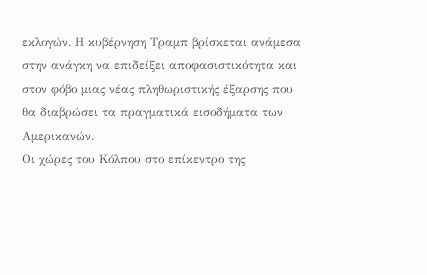εκλογών. Η κυβέρνηση Τραμπ βρίσκεται ανάμεσα στην ανάγκη να επιδείξει αποφασιστικότητα και στον φόβο μιας νέας πληθωριστικής έξαρσης που θα διαβρώσει τα πραγματικά εισοδήματα των Αμερικανών.
Οι χώρες του Κόλπου στο επίκεντρο της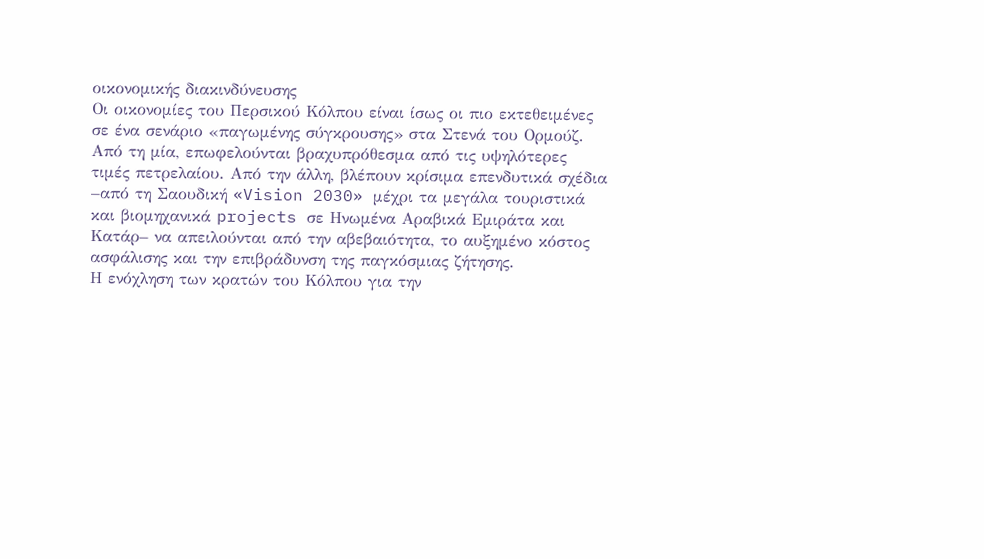οικονομικής διακινδύνευσης
Οι οικονομίες του Περσικού Κόλπου είναι ίσως οι πιο εκτεθειμένες σε ένα σενάριο «παγωμένης σύγκρουσης» στα Στενά του Ορμούζ. Από τη μία, επωφελούνται βραχυπρόθεσμα από τις υψηλότερες τιμές πετρελαίου. Από την άλλη, βλέπουν κρίσιμα επενδυτικά σχέδια –από τη Σαουδική «Vision 2030» μέχρι τα μεγάλα τουριστικά και βιομηχανικά projects σε Ηνωμένα Αραβικά Εμιράτα και Κατάρ– να απειλούνται από την αβεβαιότητα, το αυξημένο κόστος ασφάλισης και την επιβράδυνση της παγκόσμιας ζήτησης.
Η ενόχληση των κρατών του Κόλπου για την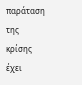παράταση της κρίσης έχει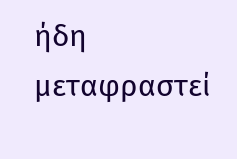ήδη μεταφραστεί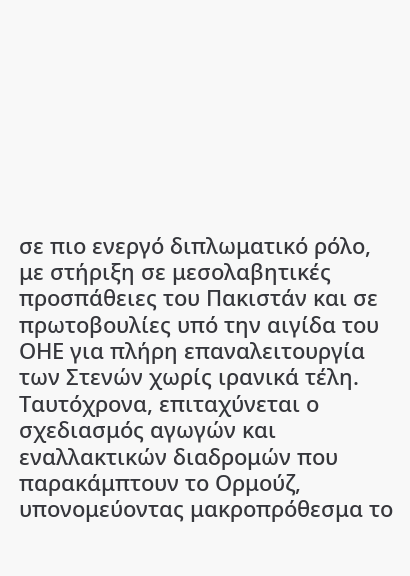σε πιο ενεργό διπλωματικό ρόλο, με στήριξη σε μεσολαβητικές προσπάθειες του Πακιστάν και σε πρωτοβουλίες υπό την αιγίδα του ΟΗΕ για πλήρη επαναλειτουργία των Στενών χωρίς ιρανικά τέλη. Ταυτόχρονα, επιταχύνεται ο σχεδιασμός αγωγών και εναλλακτικών διαδρομών που παρακάμπτουν το Ορμούζ, υπονομεύοντας μακροπρόθεσμα το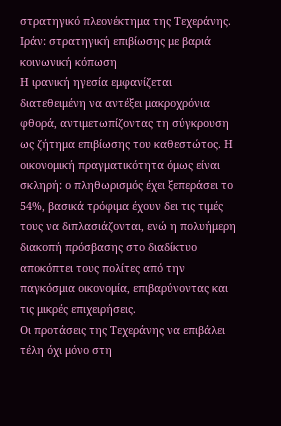στρατηγικό πλεονέκτημα της Τεχεράνης.
Ιράν: στρατηγική επιβίωσης με βαριά κοινωνική κόπωση
Η ιρανική ηγεσία εμφανίζεται διατεθειμένη να αντέξει μακροχρόνια φθορά, αντιμετωπίζοντας τη σύγκρουση ως ζήτημα επιβίωσης του καθεστώτος. Η οικονομική πραγματικότητα όμως είναι σκληρή: ο πληθωρισμός έχει ξεπεράσει το 54%, βασικά τρόφιμα έχουν δει τις τιμές τους να διπλασιάζονται, ενώ η πολυήμερη διακοπή πρόσβασης στο διαδίκτυο αποκόπτει τους πολίτες από την παγκόσμια οικονομία, επιβαρύνοντας και τις μικρές επιχειρήσεις.
Οι προτάσεις της Τεχεράνης να επιβάλει τέλη όχι μόνο στη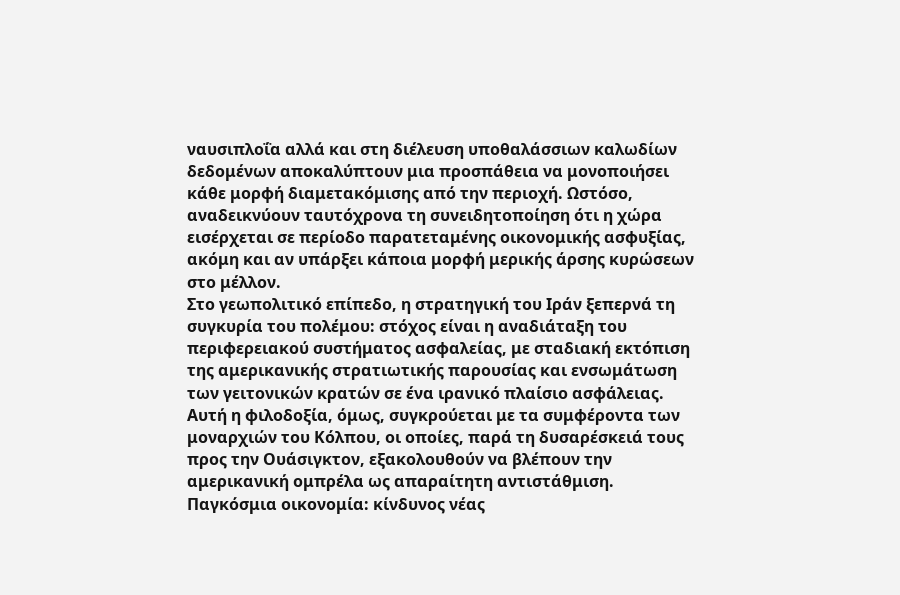ναυσιπλοΐα αλλά και στη διέλευση υποθαλάσσιων καλωδίων δεδομένων αποκαλύπτουν μια προσπάθεια να μονοποιήσει κάθε μορφή διαμετακόμισης από την περιοχή. Ωστόσο, αναδεικνύουν ταυτόχρονα τη συνειδητοποίηση ότι η χώρα εισέρχεται σε περίοδο παρατεταμένης οικονομικής ασφυξίας, ακόμη και αν υπάρξει κάποια μορφή μερικής άρσης κυρώσεων στο μέλλον.
Στο γεωπολιτικό επίπεδο, η στρατηγική του Ιράν ξεπερνά τη συγκυρία του πολέμου: στόχος είναι η αναδιάταξη του περιφερειακού συστήματος ασφαλείας, με σταδιακή εκτόπιση της αμερικανικής στρατιωτικής παρουσίας και ενσωμάτωση των γειτονικών κρατών σε ένα ιρανικό πλαίσιο ασφάλειας. Αυτή η φιλοδοξία, όμως, συγκρούεται με τα συμφέροντα των μοναρχιών του Κόλπου, οι οποίες, παρά τη δυσαρέσκειά τους προς την Ουάσιγκτον, εξακολουθούν να βλέπουν την αμερικανική ομπρέλα ως απαραίτητη αντιστάθμιση.
Παγκόσμια οικονομία: κίνδυνος νέας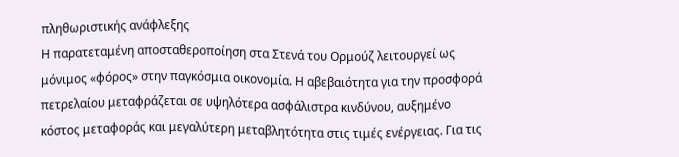πληθωριστικής ανάφλεξης
Η παρατεταμένη αποσταθεροποίηση στα Στενά του Ορμούζ λειτουργεί ως μόνιμος «φόρος» στην παγκόσμια οικονομία. Η αβεβαιότητα για την προσφορά πετρελαίου μεταφράζεται σε υψηλότερα ασφάλιστρα κινδύνου, αυξημένο κόστος μεταφοράς και μεγαλύτερη μεταβλητότητα στις τιμές ενέργειας. Για τις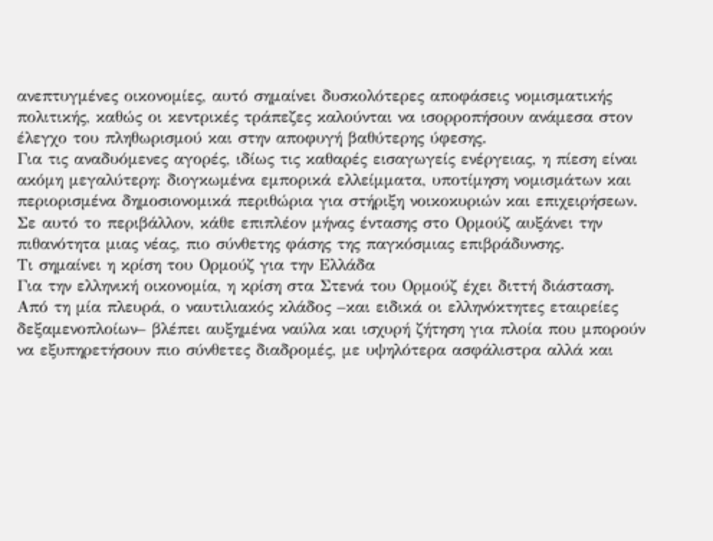ανεπτυγμένες οικονομίες, αυτό σημαίνει δυσκολότερες αποφάσεις νομισματικής πολιτικής, καθώς οι κεντρικές τράπεζες καλούνται να ισορροπήσουν ανάμεσα στον έλεγχο του πληθωρισμού και στην αποφυγή βαθύτερης ύφεσης.
Για τις αναδυόμενες αγορές, ιδίως τις καθαρές εισαγωγείς ενέργειας, η πίεση είναι ακόμη μεγαλύτερη: διογκωμένα εμπορικά ελλείμματα, υποτίμηση νομισμάτων και περιορισμένα δημοσιονομικά περιθώρια για στήριξη νοικοκυριών και επιχειρήσεων. Σε αυτό το περιβάλλον, κάθε επιπλέον μήνας έντασης στο Ορμούζ αυξάνει την πιθανότητα μιας νέας, πιο σύνθετης φάσης της παγκόσμιας επιβράδυνσης.
Τι σημαίνει η κρίση του Ορμούζ για την Ελλάδα
Για την ελληνική οικονομία, η κρίση στα Στενά του Ορμούζ έχει διττή διάσταση. Από τη μία πλευρά, ο ναυτιλιακός κλάδος –και ειδικά οι ελληνόκτητες εταιρείες δεξαμενοπλοίων– βλέπει αυξημένα ναύλα και ισχυρή ζήτηση για πλοία που μπορούν να εξυπηρετήσουν πιο σύνθετες διαδρομές, με υψηλότερα ασφάλιστρα αλλά και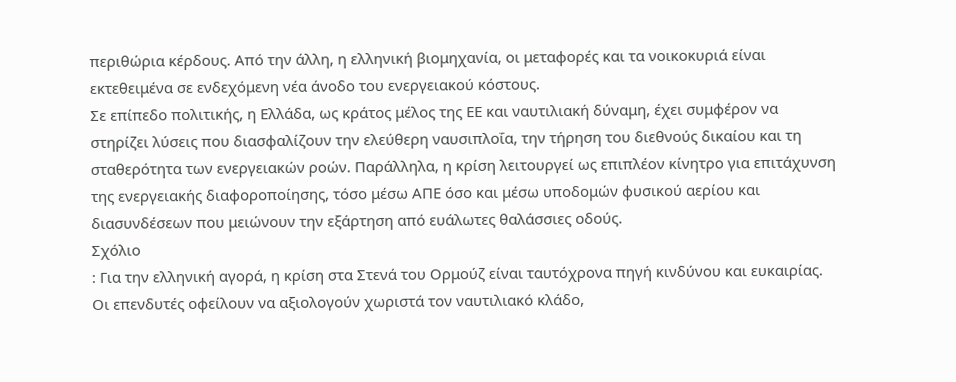περιθώρια κέρδους. Από την άλλη, η ελληνική βιομηχανία, οι μεταφορές και τα νοικοκυριά είναι εκτεθειμένα σε ενδεχόμενη νέα άνοδο του ενεργειακού κόστους.
Σε επίπεδο πολιτικής, η Ελλάδα, ως κράτος μέλος της ΕΕ και ναυτιλιακή δύναμη, έχει συμφέρον να στηρίζει λύσεις που διασφαλίζουν την ελεύθερη ναυσιπλοΐα, την τήρηση του διεθνούς δικαίου και τη σταθερότητα των ενεργειακών ροών. Παράλληλα, η κρίση λειτουργεί ως επιπλέον κίνητρο για επιτάχυνση της ενεργειακής διαφοροποίησης, τόσο μέσω ΑΠΕ όσο και μέσω υποδομών φυσικού αερίου και διασυνδέσεων που μειώνουν την εξάρτηση από ευάλωτες θαλάσσιες οδούς.
Σχόλιο
: Για την ελληνική αγορά, η κρίση στα Στενά του Ορμούζ είναι ταυτόχρονα πηγή κινδύνου και ευκαιρίας. Οι επενδυτές οφείλουν να αξιολογούν χωριστά τον ναυτιλιακό κλάδο,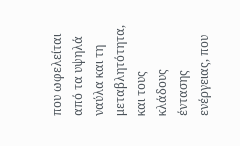που ωφελείται από τα υψηλά ναύλα και τη μεταβλητότητα, και τους κλάδους έντασης ενέργειας, που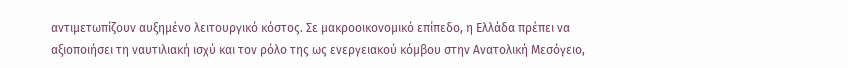αντιμετωπίζουν αυξημένο λειτουργικό κόστος. Σε μακροοικονομικό επίπεδο, η Ελλάδα πρέπει να αξιοποιήσει τη ναυτιλιακή ισχύ και τον ρόλο της ως ενεργειακού κόμβου στην Ανατολική Μεσόγειο,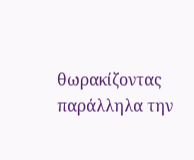θωρακίζοντας παράλληλα την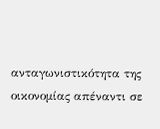ανταγωνιστικότητα της οικονομίας απέναντι σε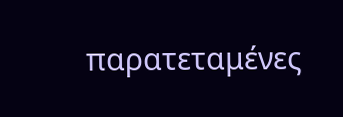παρατεταμένες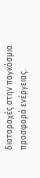διαταραχές στην παγκόσμια προσφορά ενέργειας.